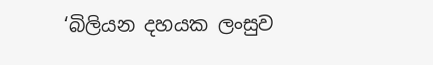‘බිලියන දහයක ලංසුව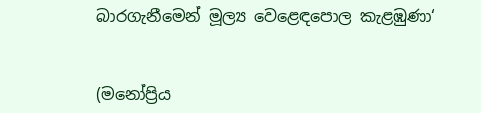බාරගැනීමෙන් මූල්‍ය වෙළෙඳපොල කැළඹුණා‘


(මනෝප්‍රිය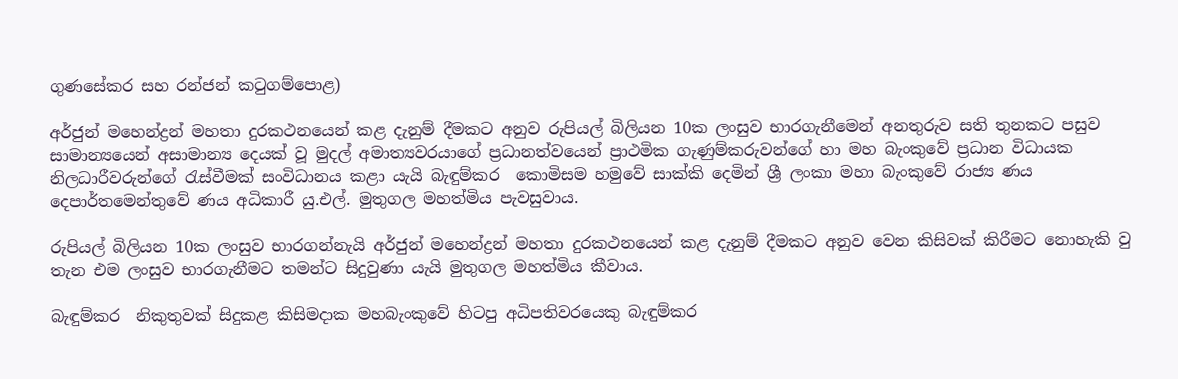ගුණසේකර සහ රන්ජන් කටුගම්පොළ)

අර්ජුන් මහෙන්ද්‍රන් මහතා දුරකථනයෙන් කළ දැනුම් දීමකට අනුව රුපියල් බිලියන 10ක ලංසුව භාරගැනීමෙන් අනතුරුව සති තුනකට පසුව සාමාන්‍යයෙන් අසාමාන්‍ය දෙයක් වූ මුදල් අමාත්‍යවරයාගේ ප්‍රධානත්වයෙන් ප්‍රාථමික ගැණුම්කරුවන්ගේ හා මහ බැංකුවේ ප්‍රධාන විධායක නිලධාරීවරුන්ගේ රැස්වීමක් සංවිධානය කළා යැයි බැඳුම්කර  කොමිසම හමුවේ සාක්කි දෙමින් ශ්‍රී ලංකා මහා බැංකුවේ රාජ්‍ය ණය දෙපාර්තමෙන්තුවේ ණය අධිකාරී යු.එල්. මුතුගල මහත්මිය පැවසුවාය.

රුපියල් බිලියන 10ක ලංසුව භාරගන්නැයි අර්ජුන් මහෙන්ද්‍රන් මහතා දුරකථනයෙන් කළ දැනුම් දීමකට අනුව වෙන කිසිවක් කිරීමට නොහැකි වු තැන එම ලංසුව භාරගැනීමට තමන්ට සිදුවුණා යැයි මුතුගල මහත්මිය කීවාය.

බැඳුම්කර  නිකුතුවක් සිදුකළ කිසිමදාක මහබැංකුවේ හිටපු අධිපතිවරයෙකු බැඳුම්කර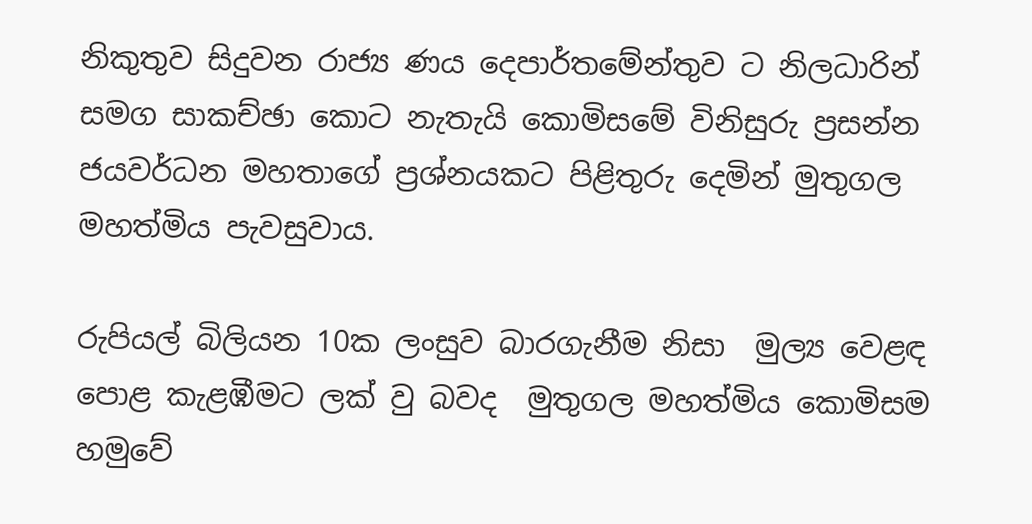නිකුතුව සිදුවන රාජ්‍ය ණය දෙපාර්තමේන්තුව ට නිලධාරින් සමග සාකච්ඡා කොට නැතැයි කොමිසමේ විනිසුරු ප්‍රසන්න ජයවර්ධන මහතාගේ ප්‍රශ්නයකට පිළිතුරු දෙමින් මුතුගල මහත්මිය පැවසුවාය.

රුපියල් බිලියන 10ක ලංසුව බාරගැනීම නිසා  මුල්‍ය වෙළඳ පොළ කැළඹීමට ලක් වු බවද  මුතුගල මහත්මිය කොමිසම හමුවේ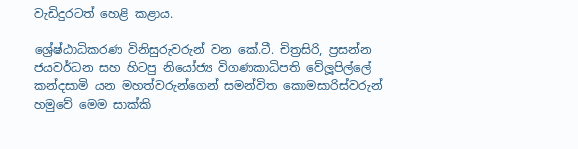වැඩිදුරටත් හෙළි කළාය.

ශ්‍රේෂ්ඨාධිකරණ විනිසුරුවරුන් වන කේ.ටී. චිත්‍රසිරි, ප්‍රසන්න ජයවර්ධන සහ හිටපු නියෝජ්‍ය විගණකාධිපති වේලූපිල්ලේ කන්දසාමි යන මහත්වරුන්ගෙන් සමන්විත කොමසාරිස්වරුන් හමුවේ මෙම සාක්කි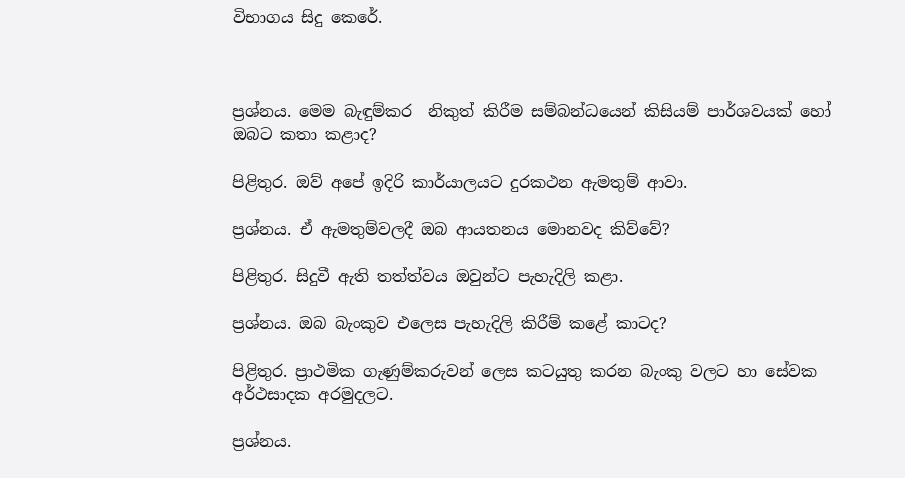විභාගය සිදු කෙරේ.



ප්‍රශ්නය. මෙම බැඳුම්කර  නිකුත් කිරීම සම්බන්ධයෙන් කිසියම් පාර්ශවයක් හෝ ඔබට කතා කළාද?

පිළිතුර. ඔව් අපේ ඉදිරි කාර්යාලයට දුරකථන ඇමතුම් ආවා.

ප්‍රශ්නය. ඒ ඇමතුම්වලදී ඔබ ආයතනය මොනවද කිව්වේ?

පිළිතුර. සිදුවී ඇති තත්ත්වය ඔවුන්ට පැහැදිලි කළා.

ප්‍රශ්නය. ඔබ බැංකුව එලෙස පැහැදිලි කිරීම් කළේ කාටද?

පිළිතුර. ප්‍රාථමික ගැණුම්කරුවන් ලෙස කටයුතු කරන බැංකු වලට හා සේවක අර්ථසාදක අරමුදලට.

ප්‍රශ්නය.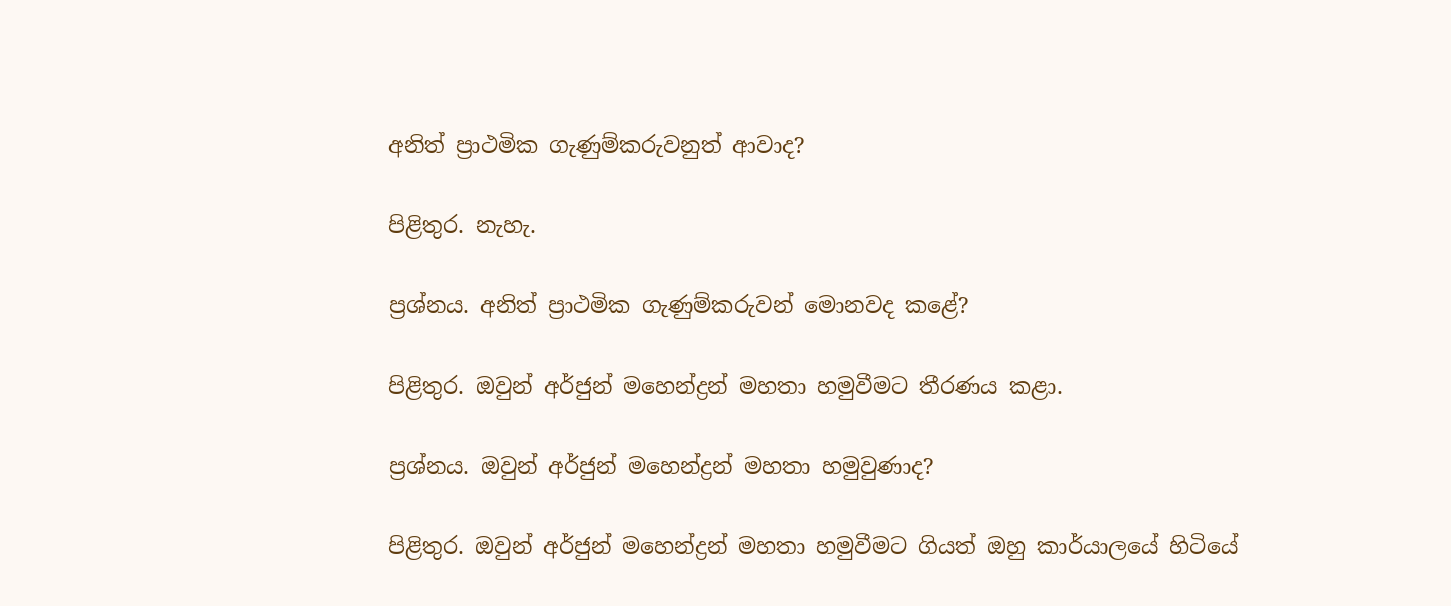අනිත් ප්‍රාථමික ගැණුම්කරුවනුත් ආවාද?

පිළිතුර. නැහැ.

ප්‍රශ්නය. අනිත් ප්‍රාථමික ගැණුම්කරුවන් මොනවද කළේ?

පිළිතුර. ඔවුන් අර්ජුන් මහෙන්ද්‍රන් මහතා හමුවීමට තීරණය කළා.

ප්‍රශ්නය. ඔවුන් අර්ජුන් මහෙන්ද්‍රන් මහතා හමුවුණාද?

පිළිතුර. ඔවුන් අර්ජුන් මහෙන්ද්‍රන් මහතා හමුවීමට ගියත් ඔහු කාර්යාලයේ හිටියේ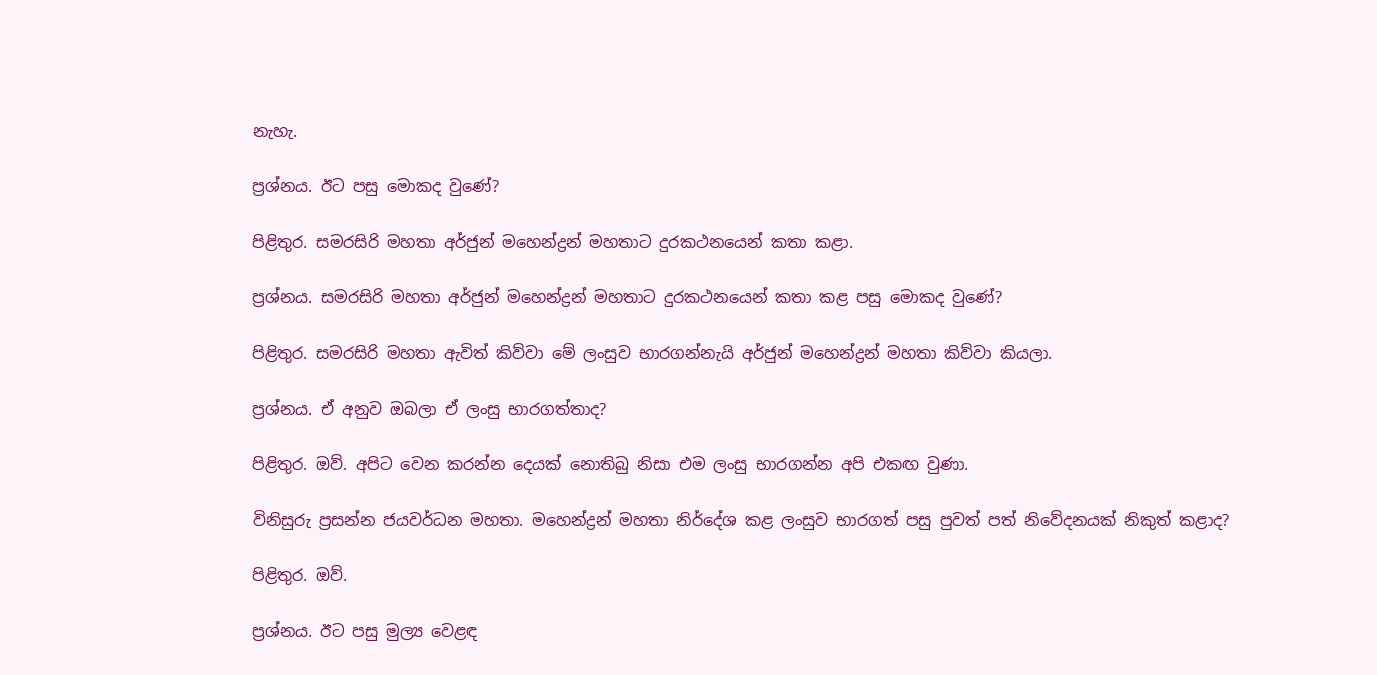නැහැ.

ප්‍රශ්නය. ඊට පසු මොකද වුණේ?

පිළිතුර. සමරසිරි මහතා අර්ජුන් මහෙන්ද්‍රන් මහතාට දුරකථනයෙන් කතා කළා.

ප්‍රශ්නය. සමරසිරි මහතා අර්ජුන් මහෙන්ද්‍රන් මහතාට දුරකථනයෙන් කතා කළ පසු මොකද වුණේ?

පිළිතුර. සමරසිරි මහතා ඇවිත් කිව්වා මේ ලංසුව භාරගන්නැයි අර්ජුන් මහෙන්ද්‍රන් මහතා කිව්වා කියලා.

ප්‍රශ්නය. ඒ අනුව ඔබලා ඒ ලංසු භාරගත්තාද?

පිළිතුර. ඔව්. අපිට වෙන කරන්න දෙයක් නොතිබු නිසා එම ලංසු භාරගන්න අපි එකඟ වුණා.

විනිසුරු ප්‍රසන්න ජයවර්ධන මහතා. මහෙන්ද්‍රන් මහතා නිර්දේශ කළ ලංසුව භාරගත් පසු පුවත් පත් නිවේදනයක් නිකුත් කළාද?

පිළිතුර. ඔව්.

ප්‍රශ්නය. ඊට පසු මුල්‍ය වෙළඳ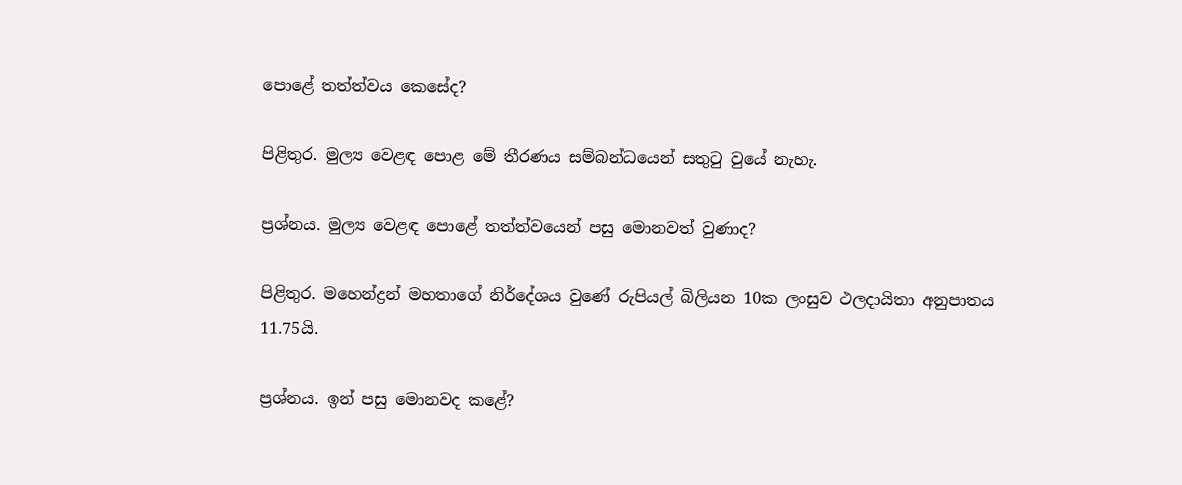පොළේ තත්ත්වය කෙසේද?

පිළිතුර. මුල්‍ය වෙළඳ පොළ මේ තීරණය සම්බන්ධයෙන් සතුටු වුයේ නැහැ.

ප්‍රශ්නය. මුල්‍ය වෙළඳ පොළේ තත්ත්වයෙන් පසු මොනවත් වුණාද?

පිළිතුර. මහෙන්ද්‍රන් මහතාගේ නිර්දේශය වුණේ රුපියල් බිලියන 10ක ලංසුව ථලදායිතා අනුපාතය 11.75යි.

ප්‍රශ්නය. ඉන් පසු මොනවද කළේ?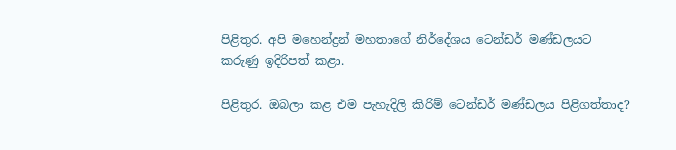පිළිතුර. අපි මහෙන්ද්‍රන් මහතාගේ නිර්දේශය ටෙන්ඩර් මණ්ඩලයට කරුණු ඉදිරිපත් කළා.

පිළිතුර. ඔබලා කළ එම පැහැදිලි කිරිම් ටෙන්ඩර් මණ්ඩලය පිළිගත්තාද?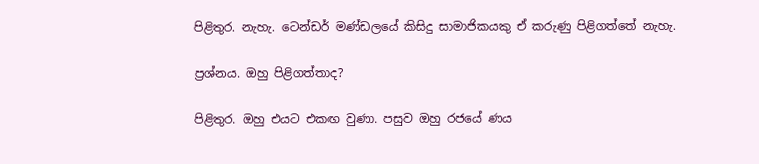පිළිතුර. නැහැ. ටෙන්ඩර් මණ්ඩලයේ කිසිදු සාමාජිකයකු ඒ කරුණු පිළිගත්තේ නැහැ.

ප්‍රශ්නය. ඔහු පිළිගත්තාද?

පිළිතුර. ඔහු එයට එකඟ වුණා. පසුව ඔහු රජයේ ණය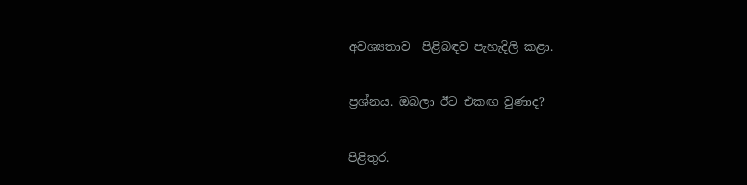අවශ්‍යතාව  පිළිබඳව පැහැදිලි කළා.

ප්‍රශ්නය. ඔබලා ඊට එකඟ වුණාද?

පිළිතුර.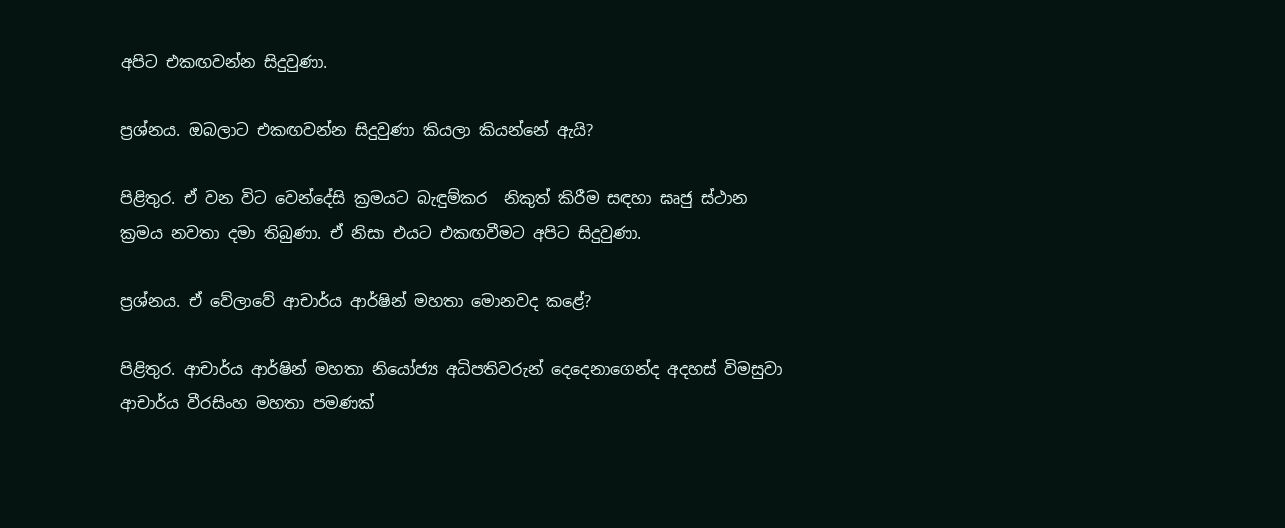අපිට එකඟවන්න සිදුවුණා.

ප්‍රශ්නය. ඔබලාට එකඟවන්න සිදුවුණා කියලා කියන්නේ ඇයි?

පිළිතුර. ඒ වන විට වෙන්දේසි ක්‍රමයට බැඳුම්කර  නිකුත් කිරීම සඳහා ඝෘජු ස්ථාන ක්‍රමය නවතා දමා තිබුණා. ඒ නිසා එයට එකඟවීමට අපිට සිදුවුණා.

ප්‍රශ්නය. ඒ වේලාවේ ආචාර්ය ආර්ෂින් මහතා මොනවද කළේ?

පිළිතුර. ආචාර්ය ආර්ෂින් මහතා නියෝජ්‍ය අධිපතිවරුන් දෙදෙනාගෙන්ද අදහස් විමසුවා ආචාර්ය වීරසිංහ මහතා පමණක්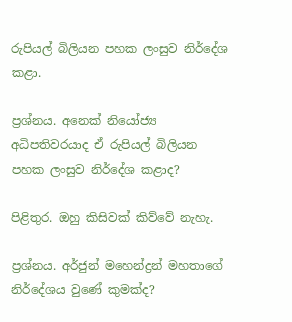රුපියල් බිලියන පහක ලංසුව නිර්දේශ කළා.

ප්‍රශ්නය. අනෙක් නියෝජ්‍ය අධිපතිවරයාද ඒ රුපියල් බිලියන පහක ලංසුව නිර්දේශ කළාද?

පිළිතුර. ඔහු කිසිවක් කිව්වේ නැහැ.

ප්‍රශ්නය. අර්ජුන් මහෙන්ද්‍රන් මහතාගේ නිර්දේශය වුණේ කුමක්ද?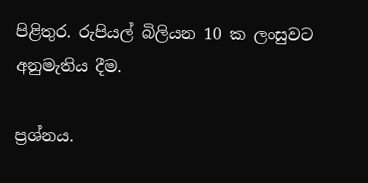පිළිතුර. රුපියල් බිලියන 10 ක ලංසුවට අනුමැතිය දීම.

ප්‍රශ්නය.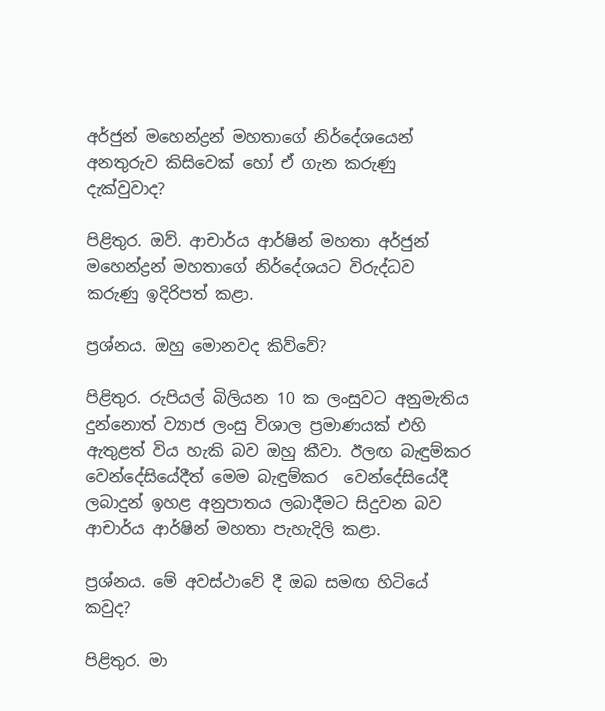අර්ජුන් මහෙන්ද්‍රන් මහතාගේ නිර්දේශයෙන් අනතුරුව කිසිවෙක් හෝ ඒ ගැන කරුණු දැක්වුවාද?

පිළිතුර. ඔව්. ආචාර්ය ආර්ෂින් මහතා අර්ජුන් මහෙන්ද්‍රන් මහතාගේ නිර්දේශයට විරුද්ධව කරුණු ඉදිරිපත් කළා.

ප්‍රශ්නය. ඔහු මොනවද කිව්වේ?

පිළිතුර. රුපියල් බිලියන 10 ක ලංසුවට අනුමැතිය දුන්නොත් ව්‍යාජ ලංසු විශාල ප්‍රමාණයක් එහි ඇතුළත් විය හැකි බව ඔහු කීවා. ඊලඟ බැඳුම්කර  වෙන්දේසියේදීත් මෙම බැඳුම්කර  වෙන්දේසියේදී ලබාදුන් ඉහළ අනුපාතය ලබාදීමට සිදුවන බව ආචාර්ය ආර්ෂින් මහතා පැහැදිලි කළා.

ප්‍රශ්නය. මේ අවස්ථාවේ දී ඔබ සමඟ හිටියේ කවුද?

පිළිතුර. මා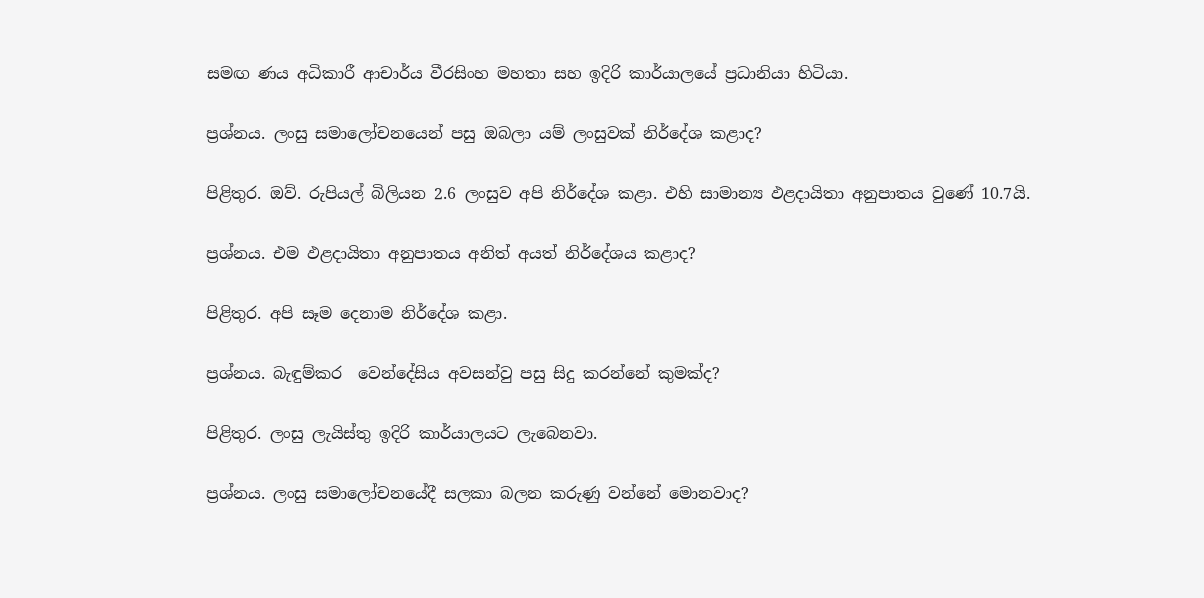සමඟ ණය අධිකාරී ආචාර්ය වීරසිංහ මහතා සහ ඉදිරි කාර්යාලයේ ප්‍රධානියා හිටියා.

ප්‍රශ්නය. ලංසු සමාලෝචනයෙන් පසු ඔබලා යම් ලංසුවක් නිර්දේශ කළාද?

පිළිතුර. ඔව්. රුපියල් බිලියන 2.6 ලංසුව අපි නිර්දේශ කළා. එහි සාමාන්‍ය ඵළදායිතා අනුපාතය වුණේ 10.7යි.

ප්‍රශ්නය. එම ඵළදායිතා අනුපාතය අනිත් අයත් නිර්දේශය කළාද?

පිළිතුර. අපි සෑම දෙනාම නිර්දේශ කළා.

ප්‍රශ්නය. බැඳුම්කර  වෙන්දේසිය අවසන්වු පසු සිදු කරන්නේ කුමක්ද?

පිළිතුර. ලංසු ලැයිස්තු ඉදිරි කාර්යාලයට ලැබෙනවා.

ප්‍රශ්නය. ලංසු සමාලෝචනයේදී සලකා බලන කරුණු වන්නේ මොනවාද?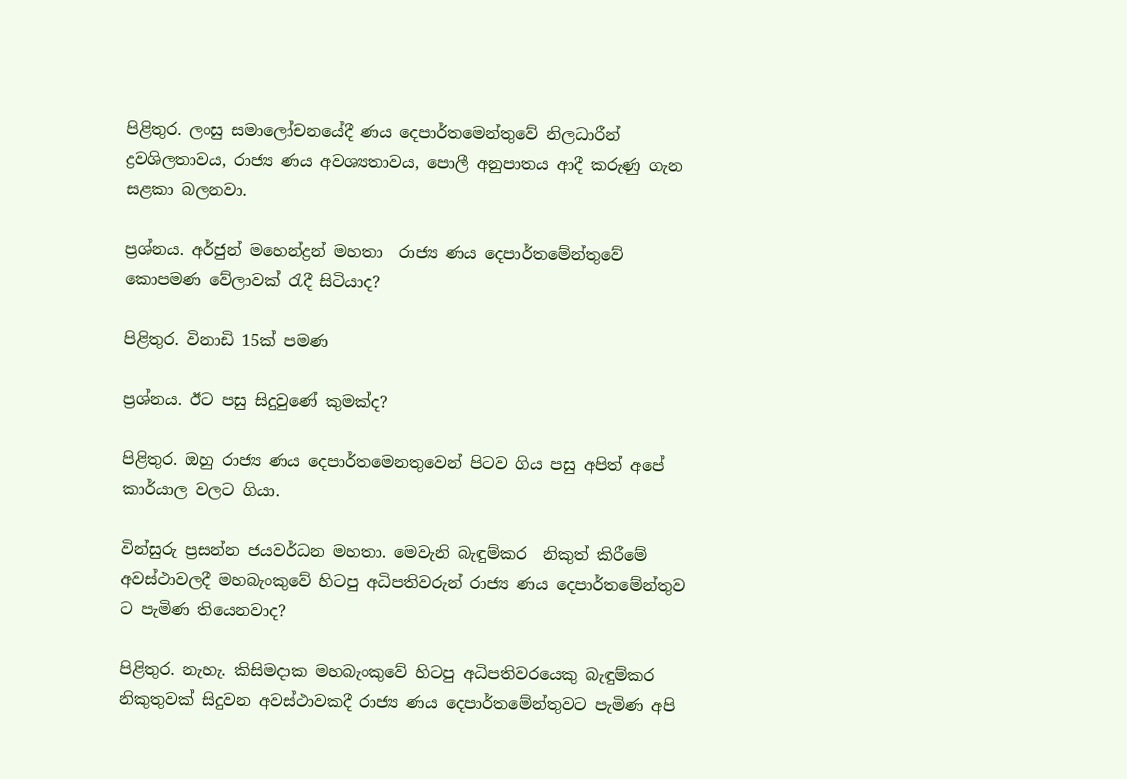පිළිතුර. ලංසු සමාලෝචනයේදී ණය දෙපාර්තමෙන්තුවේ නිලධාරීන් ද්‍රවශිලතාවය, රාජ්‍ය ණය අවශ්‍යතාවය, පොලී අනුපාතය ආදී කරුණු ගැන සළකා බලනවා.

ප්‍රශ්නය. අර්ජුන් මහෙන්ද්‍රන් මහතා  රාජ්‍ය ණය දෙපාර්තමේන්තුවේ කොපමණ වේලාවක් රැදී සිටියාද?

පිළිතුර. විනාඩි 15ක් පමණ

ප්‍රශ්නය. ඊට පසු සිදුවුණේ කුමක්ද?

පිළිතුර. ඔහු රාජ්‍ය ණය දෙපාර්තමෙනතුවෙන් පිටව ගිය පසු අපිත් අපේ කාර්යාල වලට ගියා.

වින්සුරු ප්‍රසන්න ජයවර්ධන මහතා. මෙවැනි බැඳුම්කර  නිකුත් කිරීමේ අවස්ථාවලදී මහබැංකුවේ හිටපු අධිපතිවරුන් රාජ්‍ය ණය දෙපාර්තමේන්තුව ට පැමිණ තියෙනවාද?

පිළිතුර. නැහැ. කිසිමදාක මහබැංකුවේ හිටපු අධිපතිවරයෙකු බැඳුම්කර  නිකුතුවක් සිදුවන අවස්ථාවකදී රාජ්‍ය ණය දෙපාර්තමේන්තුවට පැමිණ අපි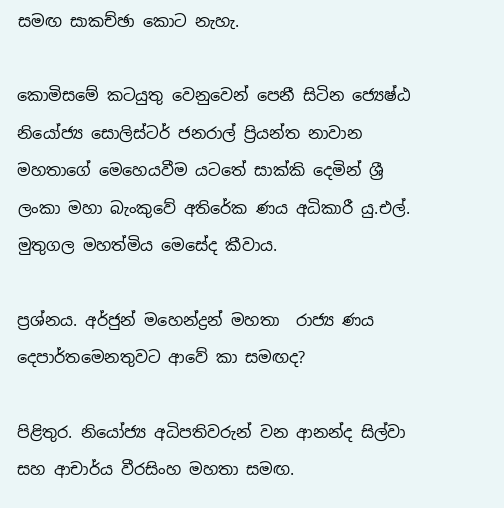සමඟ සාකච්ඡා කොට නැහැ.

කොමිසමේ කටයුතු වෙනුවෙන් පෙනී සිටින ජ්‍යෙෂ්ඨ නියෝජ්‍ය සොලිස්ටර් ජනරාල් ප්‍රියන්ත නාවාන මහතාගේ මෙහෙයවීම යටතේ සාක්කි දෙමින් ශ්‍රී ලංකා මහා බැංකුවේ අතිරේක ණය අධිකාරී යු.එල්. මුතුගල මහත්මිය මෙසේද කීවාය.

ප්‍රශ්නය. අර්ජුන් මහෙන්ද්‍රන් මහතා  රාජ්‍ය ණය දෙපාර්තමෙනතුවට ආවේ කා සමඟද?

පිළිතුර. නියෝජ්‍ය අධිපතිවරුන් වන ආනන්ද සිල්වා සහ ආචාර්ය වීරසිංහ මහතා සමඟ.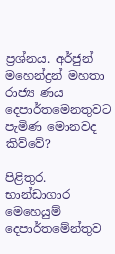ප්‍රශ්නය. අර්ජුන් මහෙන්ද්‍රන් මහතා  රාජ්‍ය ණය දෙපාර්තමෙනතුවට පැමිණ මොනවද කිව්වේ?

පිළිතුර. භාන්ඩාගාර මෙහෙයුම් දෙපාර්තමේන්තුව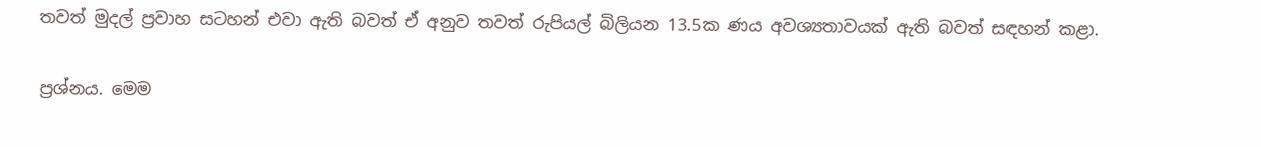තවත් මුදල් ප්‍රවාහ සටහන් එවා ඇති බවත් ඒ අනුව තවත් රුපියල් බිලියන 13.5ක ණය අවශ්‍යතාවයක් ඇති බවත් සඳහන් කළා.

ප්‍රශ්නය. මෙම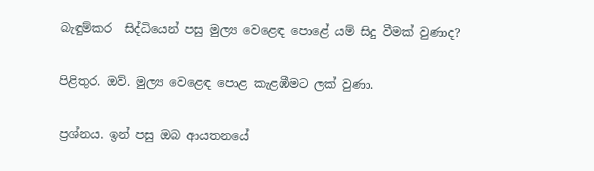බැඳුම්කර  සිද්ධියෙන් පසු මුල්‍ය වෙළෙඳ පොළේ යම් සිදු වීමක් වුණාද?

පිළිතුර. ඔව්. මුල්‍ය වෙළෙඳ පොළ කැළඹීමට ලක් වුණා.

ප්‍රශ්නය. ඉන් පසු ඔබ ආයතනයේ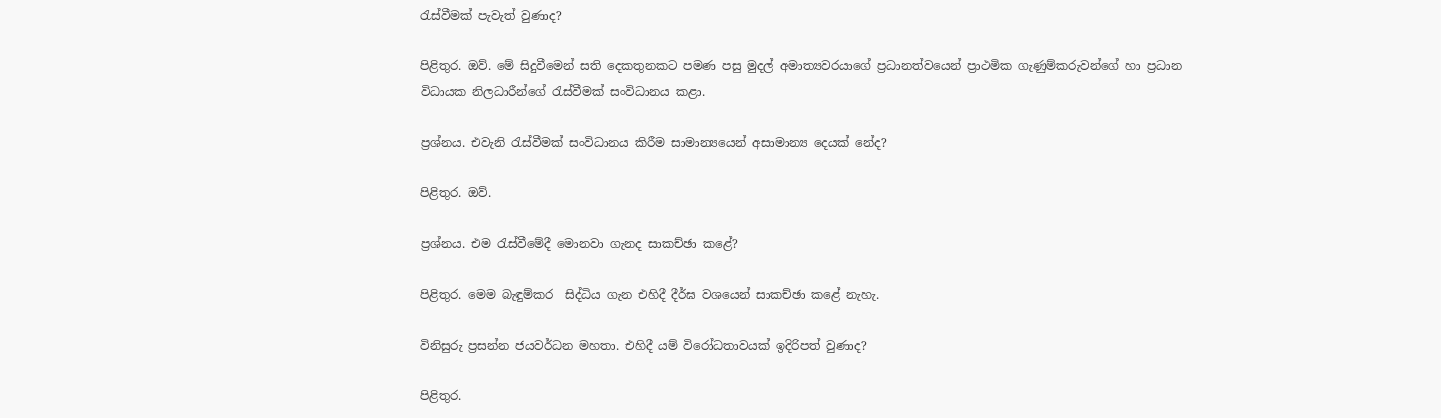රැස්වීමක් පැවැත් වුණාද?

පිළිතුර. ඔව්. මේ සිදුවීමෙන් සති දෙකතුනකට පමණ පසු මුදල් අමාත්‍යවරයාගේ ප්‍රධානත්වයෙන් ප්‍රාථමික ගැණුම්කරුවන්ගේ හා ප්‍රධාන විධායක නිලධාරීන්ගේ රැස්වීමක් සංවිධානය කළා.

ප්‍රශ්නය. එවැනි රැස්වීමක් සංවිධානය කිරීම සාමාන්‍යයෙන් අසාමාන්‍ය දෙයක් නේද?

පිළිතුර. ඔව්.

ප්‍රශ්නය. එම රැස්වීමේදී මොනවා ගැනද සාකච්ඡා කළේ?

පිළිතුර. මෙම බැඳුම්කර  සිද්ධිය ගැන එහිදී දීර්ඝ වශයෙන් සාකච්ඡා කළේ නැහැ.

විනිසුරු ප්‍රසන්න ජයවර්ධන මහතා. එහිදී යම් විරෝධතාවයක් ඉදිරිපත් වුණාද?

පිළිතුර.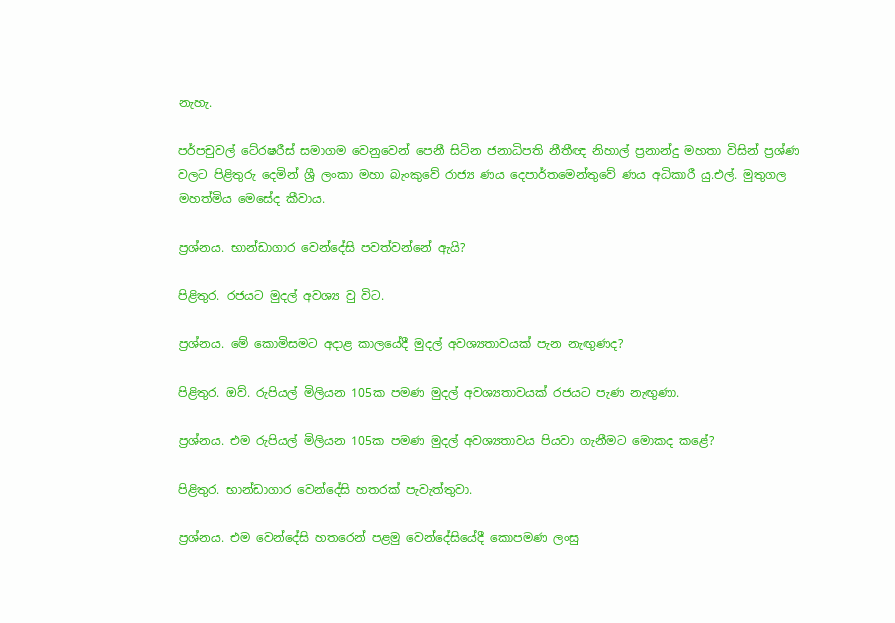නැහැ.

පර්පචුවල් ටේ‍රෂරීස් සමාගම වෙනුවෙන් පෙනී සිටින ජනාධිපති නීතීඥ නිහාල් ප්‍රනාන්දු මහතා විසින් ප්‍රශ්ණ වලට පිළිතුරු දෙමින් ශ්‍රී ලංකා මහා බැංකුවේ රාජ්‍ය ණය දෙපාර්තමෙන්තුවේ ණය අධිකාරී යු.එල්. මුතුගල මහත්මිය මෙසේද කීවාය.

ප්‍රශ්නය. භාන්ඩාගාර වෙන්දේසි පවත්වන්නේ ඇයි?

පිළිතුර. රජයට මුදල් අවශ්‍ය වු විට.

ප්‍රශ්නය. මේ කොමිසමට අදාළ කාලයේදී මුදල් අවශ්‍යතාවයක් පැන නැඟුණද?

පිළිතුර. ඔව්. රුපියල් මිලියන 105ක පමණ මුදල් අවශ්‍යතාවයක් රජයට පැණ නැඟුණා.

ප්‍රශ්නය. එම රුපියල් මිලියන 105ක පමණ මුදල් අවශ්‍යතාවය පියවා ගැනීමට මොකද කළේ?

පිළිතුර. භාන්ඩාගාර වෙන්දේසි හතරක් පැවැත්තුවා.

ප්‍රශ්නය. එම වෙන්දේසි හතරෙන් පළමු වෙන්දේසියේදී කොපමණ ලංසු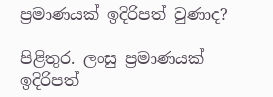ප්‍රමාණයක් ඉදිරිපත් වුණාද?

පිළිතුර. ලංසු ප්‍රමාණයක් ඉදිරිපත්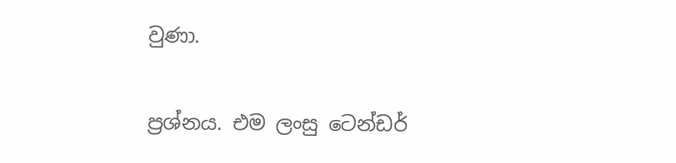වුණා.

ප්‍රශ්නය. එම ලංසු ටෙන්ඩර්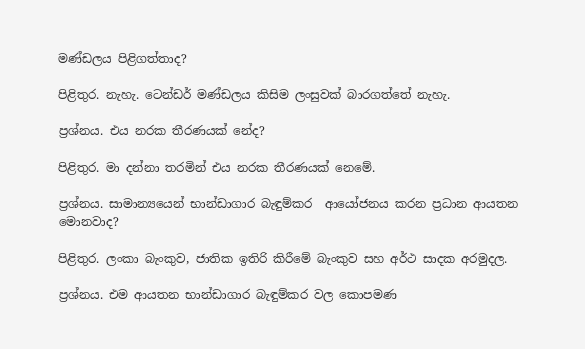මණ්ඩලය පිළිගත්තාද?

පිළිතුර. නැහැ. ටෙන්ඩර් මණ්ඩලය කිසිම ලංසුවක් බාරගත්තේ නැහැ.

ප්‍රශ්නය. එය නරක තීරණයක් නේද?

පිළිතුර. මා දන්නා තරමින් එය නරක තීරණයක් නෙමේ.

ප්‍රශ්නය. සාමාන්‍යයෙන් භාන්ඩාගාර බැඳුම්කර  ආයෝජනය කරන ප්‍රධාන ආයතන මොනවාද?

පිළිතුර. ලංකා බැංකුව, ජාතික ඉතිරි කිරීමේ බැංකුව සහ අර්ථ සාදක අරමුදල.

ප්‍රශ්නය. එම ආයතන භාන්ඩාගාර බැඳුම්කර වල කොපමණ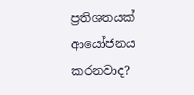ප්‍රතිශතයක් ආයෝජනය කරනවාද?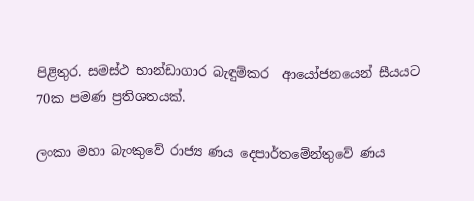පිළිතුර. සමස්ථ භාන්ඩාගාර බැඳුම්කර  ආයෝජනයෙන් සීයයට 70ක පමණ ප්‍රතිශතයක්.

ලංකා මහා බැංකුවේ රාජ්‍ය ණය දෙපාර්තමේන්තුවේ ණය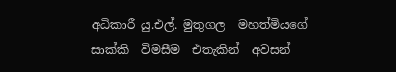අධිකාරී යු.එල්. මුතුගල  මහත්මියගේ  සාක්කි  විමසීම  එතැකින්  අවසන්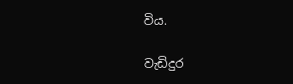විය.

වැඩිදුර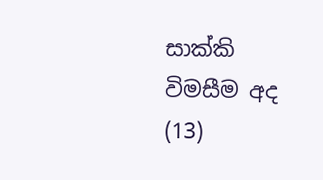සාක්කි විමසීම අද (13)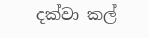දක්වා කල්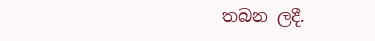තබන ලදී.